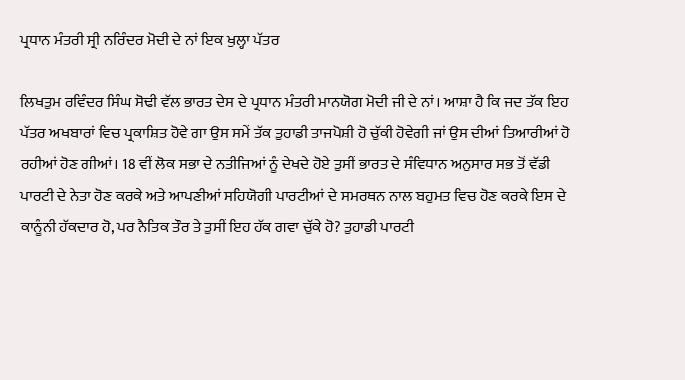ਪ੍ਰਧਾਨ ਮੰਤਰੀ ਸ੍ਰੀ ਨਰਿੰਦਰ ਮੋਦੀ ਦੇ ਨਾਂ ਇਕ ਖੁਲ੍ਹਾ ਪੱਤਰ

ਲਿਖਤੁਮ ਰਵਿੰਦਰ ਸਿੰਘ ਸੋਢੀ ਵੱਲ ਭਾਰਤ ਦੇਸ ਦੇ ਪ੍ਰਧਾਨ ਮੰਤਰੀ ਮਾਨਯੋਗ ਮੋਦੀ ਜੀ ਦੇ ਨਾਂ। ਆਸ਼ਾ ਹੈ ਕਿ ਜਦ ਤੱਕ ਇਹ ਪੱਤਰ ਅਖਬਾਰਾਂ ਵਿਚ ਪ੍ਰਕਾਸ਼ਿਤ ਹੋਵੇ ਗਾ ਉਸ ਸਮੇਂ ਤੱਕ ਤੁਹਾਡੀ ਤਾਜਪੋਸ਼ੀ ਹੋ ਚੁੱਕੀ ਹੋਵੇਗੀ ਜਾਂ ਉਸ ਦੀਆਂ ਤਿਆਰੀਆਂ ਹੋ ਰਹੀਆਂ ਹੋਣ ਗੀਆਂ। 18 ਵੀਂ ਲੋਕ ਸਭਾ ਦੇ ਨਤੀਜਿਆਂ ਨੂੰ ਦੇਖਦੇ ਹੋਏ ਤੁਸੀਂ ਭਾਰਤ ਦੇ ਸੰਵਿਧਾਨ ਅਨੁਸਾਰ ਸਭ ਤੋਂ ਵੱਡੀ ਪਾਰਟੀ ਦੇ ਨੇਤਾ ਹੋਣ ਕਰਕੇ ਅਤੇ ਆਪਣੀਆਂ ਸਹਿਯੋਗੀ ਪਾਰਟੀਆਂ ਦੇ ਸਮਰਥਨ ਨਾਲ ਬਹੁਮਤ ਵਿਚ ਹੋਣ ਕਰਕੇ ਇਸ ਦੇ ਕਾਨੂੰਨੀ ਹੱਕਦਾਰ ਹੋ, ਪਰ ਨੈਤਿਕ ਤੌਰ ਤੇ ਤੁਸੀਂ ਇਹ ਹੱਕ ਗਵਾ ਚੁੱਕੇ ਹੋ? ਤੁਹਾਡੀ ਪਾਰਟੀ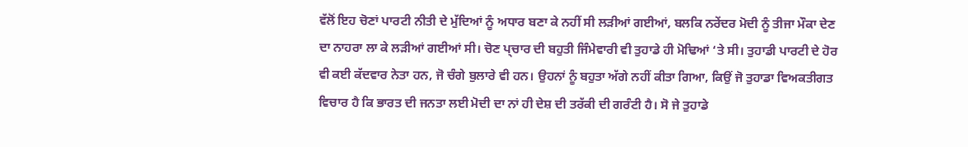ਵੱਲੋਂ ਇਹ ਚੋਣਾਂ ਪਾਰਟੀ ਨੀਤੀ ਦੇ ਮੁੱਦਿਆਂ ਨੂੰ ਅਧਾਰ ਬਣਾ ਕੇ ਨਹੀਂ ਸੀ ਲੜੀਆਂ ਗਈਆਂ, ਬਲਕਿ ਨਰੇਂਦਰ ਮੋਦੀ ਨੂੰ ਤੀਜਾ ਮੌਕਾ ਦੇਣ ਦਾ ਨਾਹਰਾ ਲਾ ਕੇ ਲੜੀਆਂ ਗਈਆਂ ਸੀ। ਚੋਣ ਪ੍ਚਾਰ ਦੀ ਬਹੁਤੀ ਜਿੰਮੇਵਾਰੀ ਵੀ ਤੁਹਾਡੇ ਹੀ ਮੋਢਿਆਂ ‘ਤੇ ਸੀ। ਤੁਹਾਡੀ ਪਾਰਟੀ ਦੇ ਹੋਰ ਵੀ ਕਈ ਕੱਦਵਾਰ ਨੇਤਾ ਹਨ, ਜੋ ਚੰਗੇ ਬੁਲਾਰੇ ਵੀ ਹਨ। ਉਹਨਾਂ ਨੂੰ ਬਹੁਤਾ ਅੱਗੇ ਨਹੀਂ ਕੀਤਾ ਗਿਆ, ਕਿਉਂ ਜੋ ਤੁਹਾਡਾ ਵਿਅਕਤੀਗਤ ਵਿਚਾਰ ਹੈ ਕਿ ਭਾਰਤ ਦੀ ਜਨਤਾ ਲਈ ਮੋਦੀ ਦਾ ਨਾਂ ਹੀ ਦੇਸ਼ ਦੀ ਤਰੱਕੀ ਦੀ ਗਰੰਟੀ ਹੈ। ਸੋ ਜੇ ਤੁਹਾਡੇ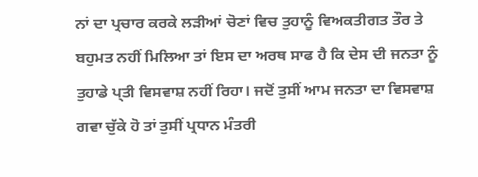ਨਾਂ ਦਾ ਪ੍ਰਚਾਰ ਕਰਕੇ ਲੜੀਆਂ ਚੋਣਾਂ ਵਿਚ ਤੁਹਾਨੂੰ ਵਿਅਕਤੀਗਤ ਤੌਰ ਤੇ ਬਹੁਮਤ ਨਹੀਂ ਮਿਲਿਆ ਤਾਂ ਇਸ ਦਾ ਅਰਥ ਸਾਫ ਹੈ ਕਿ ਦੇਸ ਦੀ ਜਨਤਾ ਨੂੰ ਤੁਹਾਡੇ ਪ੍ਤੀ ਵਿਸਵਾਸ਼ ਨਹੀਂ ਰਿਹਾ। ਜਦੋਂ ਤੁਸੀਂ ਆਮ ਜਨਤਾ ਦਾ ਵਿਸਵਾਸ਼ ਗਵਾ ਚੁੱਕੇ ਹੋ ਤਾਂ ਤੁਸੀਂ ਪ੍ਰਧਾਨ ਮੰਤਰੀ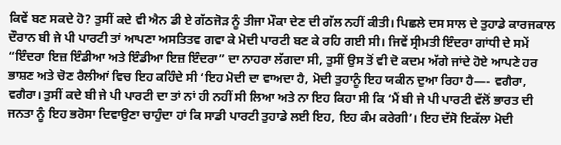ਕਿਵੇਂ ਬਣ ਸਕਦੇ ਹੋ? ਤੁਸੀਂ ਕਦੇ ਵੀ ਐਨ ਡੀ ਏ ਗੱਠਜੋੜ ਨੂੰ ਤੀਜਾ ਮੌਕਾ ਦੇਣ ਦੀ ਗੱਲ ਨਹੀਂ ਕੀਤੀ। ਪਿਛਲੇ ਦਸ ਸਾਲ ਦੇ ਤੁਹਾਡੇ ਕਾਰਜਕਾਲ ਦੌਰਾਨ ਬੀ ਜੇ ਪੀ ਪਾਰਟੀ ਤਾਂ ਆਪਣਾ ਅਸਤਿਤਵ ਗਵਾ ਕੇ ਮੋਦੀ ਪਾਰਟੀ ਬਣ ਕੇ ਰਹਿ ਗਈ ਸੀ। ਜਿਵੇਂ ਸ੍ਰੀਮਤੀ ਇੰਦਰਾ ਗਾਂਧੀ ਦੇ ਸਮੇਂ “ਇੰਦਰਾ ਇਜ਼ ਇੰਡੀਆ ਅਤੇ ਇੰਡੀਆ ਇਜ਼ ਇੰਦਰਾ” ਦਾ ਨਾਹਰਾ ਲੱਗਦਾ ਸੀ, ਤੁਸੀਂ ਉਸ ਤੋਂ ਵੀ ਦੋ ਕਦਮ ਅੱਗੇ ਜਾਂਦੇ ਹੋਏ ਆਪਣੇ ਹਰ ਭਾਸ਼ਣ ਅਤੇ ਚੋਣ ਰੈਲੀਆਂ ਵਿਚ ਇਹ ਕਹਿੰਦੇ ਸੀ ‘ਇਹ ਮੋਦੀ ਦਾ ਵਾਅਦਾ ਹੈ, ਮੋਦੀ ਤੁਹਾਨੂੰ ਇਹ ਯਕੀਨ ਦੁਆ ਰਿਹਾ ਹੈ—- ਵਗੈਰਾ, ਵਗੈਰਾ। ਤੁਸੀਂ ਕਦੇ ਬੀ ਜੇ ਪੀ ਪਾਰਟੀ ਦਾ ਤਾਂ ਨਾਂ ਹੀ ਨਹੀਂ ਸੀ ਲਿਆ ਅਤੇ ਨਾ ਇਹ ਕਿਹਾ ਸੀ ਕਿ ‘ਮੈਂ ਬੀ ਜੇ ਪੀ ਪਾਰਟੀ ਵੱਲੋਂ ਭਾਰਤ ਦੀ ਜਨਤਾ ਨੂੰ ਇਹ ਭਰੋਸਾ ਦਿਵਾਉਣਾ ਚਾਹੁੰਦਾ ਹਾਂ ਕਿ ਸਾਡੀ ਪਾਰਟੀ ਤੁਹਾਡੇ ਲਈ ਇਹ, ਇਹ ਕੰਮ ਕਰੇਗੀ’। ਇਹ ਦੱਸੋ ਇਕੱਲਾ ਮੋਦੀ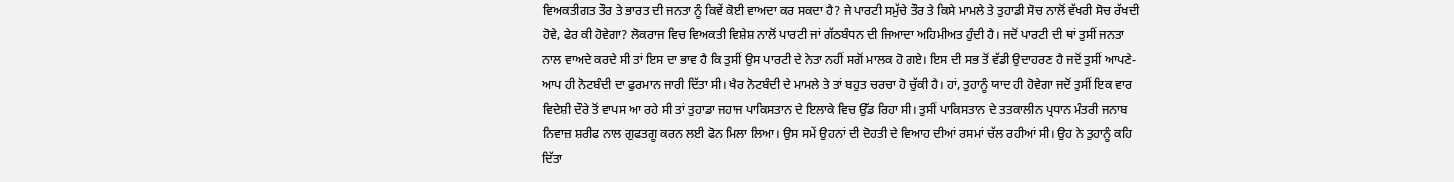ਵਿਅਕਤੀਗਤ ਤੌਰ ਤੇ ਭਾਰਤ ਦੀ ਜਨਤਾ ਨੂੰ ਕਿਵੇਂ ਕੋਈ ਵਾਅਦਾ ਕਰ ਸਕਦਾ ਹੈ? ਜੇ ਪਾਰਟੀ ਸਮੁੱਚੇ ਤੌਰ ਤੇ ਕਿਸੇ ਮਾਮਲੇ ਤੇ ਤੁਹਾਡੀ ਸੋਚ ਨਾਲੋਂ ਵੱਖਰੀ ਸੋਚ ਰੱਖਦੀ ਹੋਵੇ, ਫੇਰ ਕੀ ਹੋਵੇਗਾ? ਲੋਕਰਾਜ ਵਿਚ ਵਿਅਕਤੀ ਵਿਸ਼ੇਸ਼ ਨਾਲੋਂ ਪਾਰਟੀ ਜਾਂ ਗੱਠਬੰਧਨ ਦੀ ਜਿਆਦਾ ਅਹਿਮੀਅਤ ਹੁੰਦੀ ਹੈ। ਜਦੋਂ ਪਾਰਟੀ ਦੀ ਥਾਂ ਤੁਸੀਂ ਜਨਤਾ ਨਾਲ ਵਾਅਦੇ ਕਰਦੇ ਸੀ ਤਾਂ ਇਸ ਦਾ ਭਾਵ ਹੈ ਕਿ ਤੁਸੀਂ ਉਸ ਪਾਰਟੀ ਦੇ ਨੇਤਾ ਨਹੀਂ ਸਗੋਂ ਮਾਲਕ ਹੋ ਗਏ। ਇਸ ਦੀ ਸਭ ਤੋਂ ਵੱਡੀ ਉਦਾਹਰਣ ਹੈ ਜਦੋਂ ਤੁਸੀਂ ਆਪਣੇ-ਆਪ ਹੀ ਨੋਟਬੰਦੀ ਦਾ ਫੁਰਮਾਨ ਜਾਰੀ ਦਿੱਤਾ ਸੀ। ਖੈਰ ਨੋਟਬੰਦੀ ਦੇ ਮਾਮਲੇ ਤੇ ਤਾਂ ਬਹੁਤ ਚਰਚਾ ਹੋ ਚੁੱਕੀ ਹੈ। ਹਾਂ, ਤੁਹਾਨੂੰ ਯਾਦ ਹੀ ਹੋਵੇਗਾ ਜਦੋਂ ਤੁਸੀਂ ਇਕ ਵਾਰ ਵਿਦੇਸ਼ੀ ਦੌਰੇ ਤੋਂ ਵਾਪਸ ਆ ਰਹੇ ਸੀ ਤਾਂ ਤੁਹਾਡਾ ਜਹਾਜ ਪਾਕਿਸਤਾਨ ਦੇ ਇਲਾਕੇ ਵਿਚ ਉੱਡ ਰਿਹਾ ਸੀ। ਤੁਸੀਂ ਪਾਕਿਸਤਾਨ ਦੇ ਤਤਕਾਲੀਨ ਪ੍ਰਧਾਨ ਮੰਤਰੀ ਜਨਾਬ ਨਿਵਾਜ਼ ਸ਼ਰੀਫ ਨਾਲ ਗੁਫਤਗੂ ਕਰਨ ਲਈ ਫੋਨ ਮਿਲਾ ਲਿਆ। ਉਸ ਸਮੇਂ ਉਹਨਾਂ ਦੀ ਦੋਹਤੀ ਦੇ ਵਿਆਹ ਦੀਆਂ ਰਸਮਾਂ ਚੱਲ ਰਹੀਆਂ ਸੀ। ਉਹ ਨੇ ਤੁਹਾਨੂੰ ਕਹਿ ਦਿੱਤਾ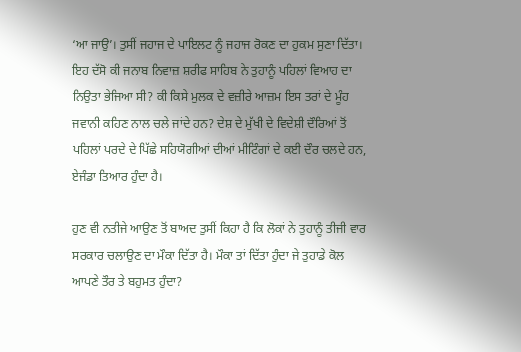‘ਆ ਜਾਉ’। ਤੁਸੀਂ ਜਹਾਜ ਦੇ ਪਾਇਲਟ ਨੂੰ ਜਹਾਜ ਰੋਕਣ ਦਾ ਹੁਕਮ ਸੁਣਾ ਦਿੱਤਾ। ਇਹ ਦੱਸੋ ਕੀ ਜਨਾਬ ਨਿਵਾਜ਼ ਸ਼ਰੀਫ ਸਾਹਿਬ ਨੇ ਤੁਹਾਨੂੰ ਪਹਿਲਾਂ ਵਿਆਹ ਦਾ ਨਿਉਤਾ ਭੇਜਿਆ ਸੀ? ਕੀ ਕਿਸੇ ਮੁਲਕ ਦੇ ਵਜ਼ੀਰੇ ਆਜ਼ਮ ਇਸ ਤਰਾਂ ਦੇ ਮੂੰਹ ਜਵਾਨੀ ਕਹਿਣ ਨਾਲ ਚਲੇ ਜਾਂਦੇ ਹਨ? ਦੇਸ਼ ਦੇ ਮੁੱਖੀ ਦੇ ਵਿਦੇਸ਼ੀ ਦੌਰਿਆਂ ਤੋਂ ਪਹਿਲਾਂ ਪਰਦੇ ਦੇ ਪਿੱਛੇ ਸਹਿਯੋਗੀਆਂ ਦੀਆਂ ਮੀਟਿੰਗਾਂ ਦੇ ਕਈ ਦੌਰ ਚਲਦੇ ਹਨ, ਏਜੰਡਾ ਤਿਆਰ ਹੁੰਦਾ ਹੈ।

ਹੁਣ ਵੀ ਨਤੀਜੇ ਆਉਣ ਤੋਂ ਬਾਅਦ ਤੁਸੀਂ ਕਿਹਾ ਹੈ ਕਿ ਲੋਕਾਂ ਨੇ ਤੁਹਾਨੂੰ ਤੀਜੀ ਵਾਰ ਸਰਕਾਰ ਚਲਾਉਣ ਦਾ ਮੌਕਾ ਦਿੱਤਾ ਹੈ। ਮੌਕਾ ਤਾਂ ਦਿੱਤਾ ਹੁੰਦਾ ਜੇ ਤੁਹਾਡੇ ਕੋਲ ਆਪਣੇ ਤੌਰ ਤੇ ਬਹੁਮਤ ਹੁੰਦਾ?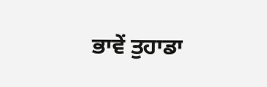ਭਾਵੇਂ ਤੁਹਾਡਾ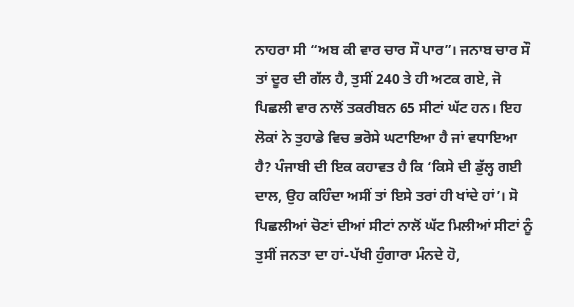ਨਾਹਰਾ ਸੀ “ਅਬ ਕੀ ਵਾਰ ਚਾਰ ਸੌ ਪਾਰ”। ਜਨਾਬ ਚਾਰ ਸੌ ਤਾਂ ਦੂਰ ਦੀ ਗੱਲ ਹੈ, ਤੁਸੀਂ 240 ਤੇ ਹੀ ਅਟਕ ਗਏ, ਜੋ ਪਿਛਲੀ ਵਾਰ ਨਾਲੋਂ ਤਕਰੀਬਨ 65 ਸੀਟਾਂ ਘੱਟ ਹਨ। ਇਹ ਲੋਕਾਂ ਨੇ ਤੁਹਾਡੇ ਵਿਚ ਭਰੋਸੇ ਘਟਾਇਆ ਹੈ ਜਾਂ ਵਧਾਇਆ ਹੈ? ਪੰਜਾਬੀ ਦੀ ਇਕ ਕਹਾਵਤ ਹੈ ਕਿ ‘ਕਿਸੇ ਦੀ ਡੁੱਲ੍ਹ ਗਈ ਦਾਲ, ਉਹ ਕਹਿੰਦਾ ਅਸੀਂ ਤਾਂ ਇਸੇ ਤਰਾਂ ਹੀ ਖਾਂਦੇ ਹਾਂ’। ਸੋ ਪਿਛਲੀਆਂ ਚੋਣਾਂ ਦੀਆਂ ਸੀਟਾਂ ਨਾਲੋਂ ਘੱਟ ਮਿਲੀਆਂ ਸੀਟਾਂ ਨੂੰ ਤੁਸੀਂ ਜਨਤਾ ਦਾ ਹਾਂ-ਪੱਖੀ ਹੁੰਗਾਰਾ ਮੰਨਦੇ ਹੋ,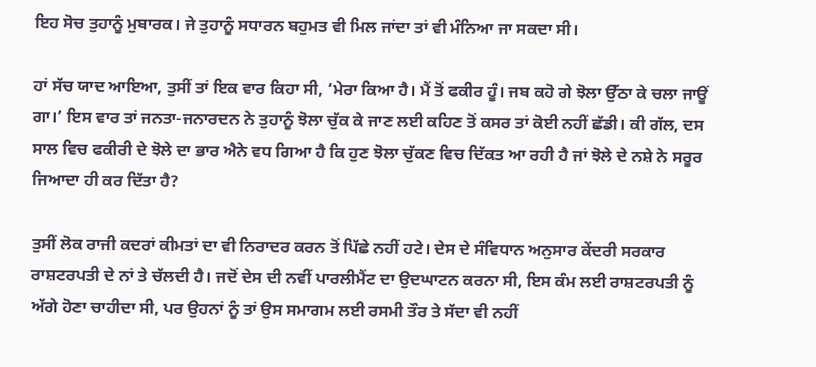ਇਹ ਸੋਚ ਤੁਹਾਨੂੰ ਮੁਬਾਰਕ। ਜੇ ਤੁਹਾਨੂੰ ਸਧਾਰਨ ਬਹੁਮਤ ਵੀ ਮਿਲ ਜਾਂਦਾ ਤਾਂ ਵੀ ਮੰਨਿਆ ਜਾ ਸਕਦਾ ਸੀ।

ਹਾਂ ਸੱਚ ਯਾਦ ਆਇਆ, ਤੁਸੀਂ ਤਾਂ ਇਕ ਵਾਰ ਕਿਹਾ ਸੀ, ‘ਮੇਰਾ ਕਿਆ ਹੈ। ਮੈਂ ਤੋਂ ਫਕੀਰ ਹੂੰ। ਜਬ ਕਹੋ ਗੇ ਝੋਲਾ ਉੱਠਾ ਕੇ ਚਲਾ ਜਾਊਂ ਗਾ।’ ਇਸ ਵਾਰ ਤਾਂ ਜਨਤਾ-ਜਨਾਰਦਨ ਨੇ ਤੁਹਾਨੂੰ ਝੋਲਾ ਚੁੱਕ ਕੇ ਜਾਣ ਲਈ ਕਹਿਣ ਤੋਂ ਕਸਰ ਤਾਂ ਕੋਈ ਨਹੀਂ ਛੱਡੀ। ਕੀ ਗੱਲ, ਦਸ ਸਾਲ ਵਿਚ ਫਕੀਰੀ ਦੇ ਝੋਲੇ ਦਾ ਭਾਰ ਐਨੇ ਵਧ ਗਿਆ ਹੈ ਕਿ ਹੁਣ ਝੋਲਾ ਚੁੱਕਣ ਵਿਚ ਦਿੱਕਤ ਆ ਰਹੀ ਹੈ ਜਾਂ ਝੋਲੇ ਦੇ ਨਸ਼ੇ ਨੇ ਸਰੂਰ ਜਿਆਦਾ ਹੀ ਕਰ ਦਿੱਤਾ ਹੈ?

ਤੁਸੀਂ ਲੋਕ ਰਾਜੀ ਕਦਰਾਂ ਕੀਮਤਾਂ ਦਾ ਵੀ ਨਿਰਾਦਰ ਕਰਨ ਤੋਂ ਪਿੱਛੇ ਨਹੀਂ ਹਟੇ। ਦੇਸ ਦੇ ਸੰਵਿਧਾਨ ਅਨੁਸਾਰ ਕੇਂਦਰੀ ਸਰਕਾਰ ਰਾਸ਼ਟਰਪਤੀ ਦੇ ਨਾਂ ਤੇ ਚੱਲਦੀ ਹੈ। ਜਦੋਂ ਦੇਸ ਦੀ ਨਵੀਂ ਪਾਰਲੀਮੈਂਟ ਦਾ ਉਦਘਾਟਨ ਕਰਨਾ ਸੀ, ਇਸ ਕੰਮ ਲਈ ਰਾਸ਼ਟਰਪਤੀ ਨੂੰ ਅੱਗੇ ਹੋਣਾ ਚਾਹੀਦਾ ਸੀ, ਪਰ ਉਹਨਾਂ ਨੂੰ ਤਾਂ ਉਸ ਸਮਾਗਮ ਲਈ ਰਸਮੀ ਤੌਰ ਤੇ ਸੱਦਾ ਵੀ ਨਹੀਂ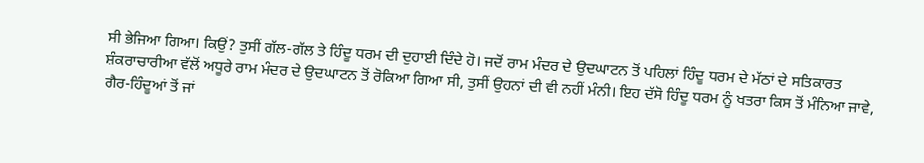ਸੀ ਭੇਜਿਆ ਗਿਆ। ਕਿਉਂ? ਤੁਸੀਂ ਗੱਲ-ਗੱਲ ਤੇ ਹਿੰਦੂ ਧਰਮ ਦੀ ਦੁਹਾਈ ਦਿੰਦੇ ਹੋ। ਜਦੋਂ ਰਾਮ ਮੰਦਰ ਦੇ ਉਦਘਾਟਨ ਤੋਂ ਪਹਿਲਾਂ ਹਿੰਦੂ ਧਰਮ ਦੇ ਮੱਠਾਂ ਦੇ ਸਤਿਕਾਰਤ ਸ਼ੰਕਰਾਚਾਰੀਆ ਵੱਲੋਂ ਅਧੂਰੇ ਰਾਮ ਮੰਦਰ ਦੇ ਉਦਘਾਟਨ ਤੋਂ ਰੋਕਿਆ ਗਿਆ ਸੀ, ਤੁਸੀਂ ਉਹਨਾਂ ਦੀ ਵੀ ਨਹੀਂ ਮੰਨੀ। ਇਹ ਦੱਸੋ ਹਿੰਦੂ ਧਰਮ ਨੂੰ ਖਤਰਾ ਕਿਸ ਤੋਂ ਮੰਨਿਆ ਜਾਵੇ, ਗੈਰ-ਹਿੰਦੂਆਂ ਤੋਂ ਜਾਂ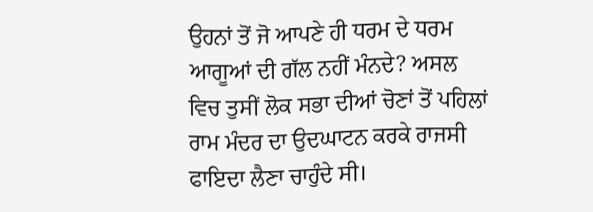ਉਹਨਾਂ ਤੋਂ ਜੋ ਆਪਣੇ ਹੀ ਧਰਮ ਦੇ ਧਰਮ ਆਗੂਆਂ ਦੀ ਗੱਲ ਨਹੀਂ ਮੰਨਦੇ? ਅਸਲ ਵਿਚ ਤੁਸੀਂ ਲੋਕ ਸਭਾ ਦੀਆਂ ਚੋਣਾਂ ਤੋਂ ਪਹਿਲਾਂ ਰਾਮ ਮੰਦਰ ਦਾ ਉਦਘਾਟਨ ਕਰਕੇ ਰਾਜਸੀ ਫਾਇਦਾ ਲੈਣਾ ਚਾਹੁੰਦੇ ਸੀ।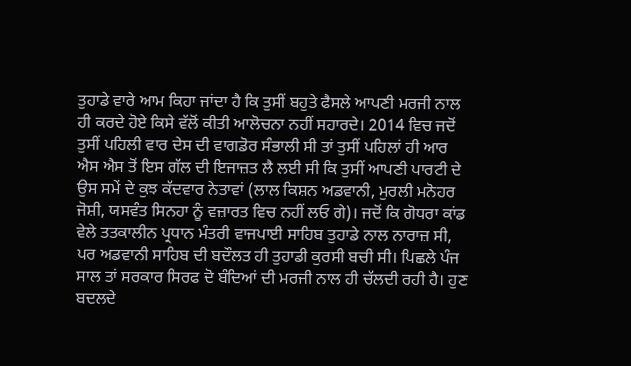ਤੁਹਾਡੇ ਵਾਰੇ ਆਮ ਕਿਹਾ ਜਾਂਦਾ ਹੈ ਕਿ ਤੁਸੀਂ ਬਹੁਤੇ ਫੈਸਲੇ ਆਪਣੀ ਮਰਜੀ ਨਾਲ ਹੀ ਕਰਦੇ ਹੋਏ ਕਿਸੇ ਵੱਲੋਂ ਕੀਤੀ ਆਲੋਚਨਾ ਨਹੀਂ ਸਹਾਰਦੇ। 2014 ਵਿਚ ਜਦੋਂ ਤੁਸੀਂ ਪਹਿਲੀ ਵਾਰ ਦੇਸ ਦੀ ਵਾਗਡੋਰ ਸੰਭਾਲੀ ਸੀ ਤਾਂ ਤੁਸੀਂ ਪਹਿਲਾਂ ਹੀ ਆਰ ਐਸ ਐਸ ਤੋਂ ਇਸ ਗੱਲ ਦੀ ਇਜਾਜ਼ਤ ਲੈ ਲਈ ਸੀ ਕਿ ਤੁਸੀਂ ਆਪਣੀ ਪਾਰਟੀ ਦੇ ਉਸ ਸਮੇਂ ਦੇ ਕੁਝ ਕੱਦਵਾਰ ਨੇਤਾਵਾਂ (ਲਾਲ ਕਿਸ਼ਨ ਅਡਵਾਨੀ, ਮੁਰਲੀ ਮਨੋਹਰ ਜੋਸ਼ੀ, ਯਸਵੰਤ ਸਿਨਹਾ ਨੂੰ ਵਜ਼ਾਰਤ ਵਿਚ ਨਹੀਂ ਲਓ ਗੇ)। ਜਦੋਂ ਕਿ ਗੋਧਰਾ ਕਾਂਡ ਵੇਲੇ ਤਤਕਾਲੀਨ ਪ੍ਰਧਾਨ ਮੰਤਰੀ ਵਾਜਪਾਈ ਸਾਹਿਬ ਤੁਹਾਡੇ ਨਾਲ ਨਾਰਾਜ਼ ਸੀ, ਪਰ ਅਡਵਾਨੀ ਸਾਹਿਬ ਦੀ ਬਦੌਲਤ ਹੀ ਤੁਹਾਡੀ ਕੁਰਸੀ ਬਚੀ ਸੀ। ਪਿਛਲੇ ਪੰਜ ਸਾਲ ਤਾਂ ਸਰਕਾਰ ਸਿਰਫ ਦੋ ਬੰਦਿਆਂ ਦੀ ਮਰਜੀ ਨਾਲ ਹੀ ਚੱਲਦੀ ਰਹੀ ਹੈ। ਹੁਣ ਬਦਲਦੇ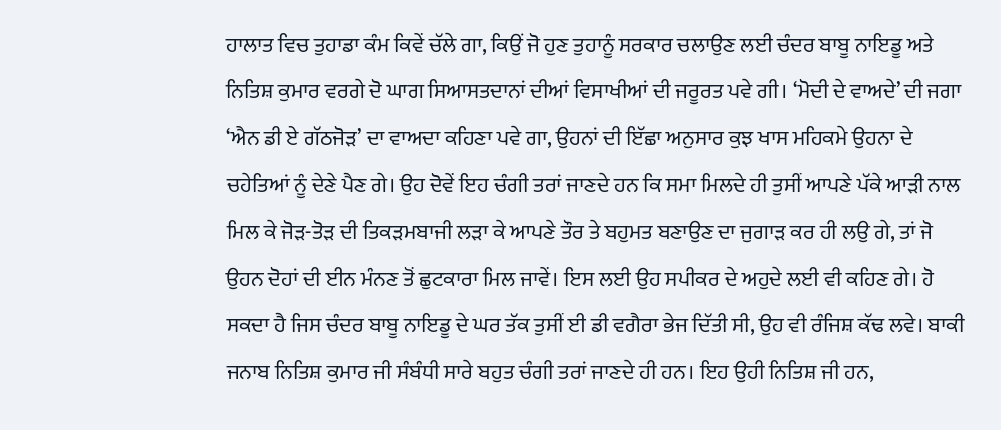ਹਾਲਾਤ ਵਿਚ ਤੁਹਾਡਾ ਕੰਮ ਕਿਵੇਂ ਚੱਲੇ ਗਾ, ਕਿਉਂ ਜੋ ਹੁਣ ਤੁਹਾਨੂੰ ਸਰਕਾਰ ਚਲਾਉਣ ਲਈ ਚੰਦਰ ਬਾਬੂ ਨਾਇਡੂ ਅਤੇ ਨਿਤਿਸ਼ ਕੁਮਾਰ ਵਰਗੇ ਦੋ ਘਾਗ ਸਿਆਸਤਦਾਨਾਂ ਦੀਆਂ ਵਿਸਾਖੀਆਂ ਦੀ ਜਰੂਰਤ ਪਵੇ ਗੀ। ‘ਮੋਦੀ ਦੇ ਵਾਅਦੇ’ ਦੀ ਜਗਾ ‘ਐਨ ਡੀ ਏ ਗੱਠਜੋੜ’ ਦਾ ਵਾਅਦਾ ਕਹਿਣਾ ਪਵੇ ਗਾ, ਉਹਨਾਂ ਦੀ ਇੱਛਾ ਅਨੁਸਾਰ ਕੁਝ ਖਾਸ ਮਹਿਕਮੇ ਉਹਨਾ ਦੇ ਚਹੇਤਿਆਂ ਨੂੰ ਦੇਣੇ ਪੈਣ ਗੇ। ਉਹ ਦੋਵੇਂ ਇਹ ਚੰਗੀ ਤਰਾਂ ਜਾਣਦੇ ਹਨ ਕਿ ਸਮਾ ਮਿਲਦੇ ਹੀ ਤੁਸੀਂ ਆਪਣੇ ਪੱਕੇ ਆੜੀ ਨਾਲ ਮਿਲ ਕੇ ਜੋੜ-ਤੋੜ ਦੀ ਤਿਕੜਮਬਾਜੀ ਲੜਾ ਕੇ ਆਪਣੇ ਤੌਰ ਤੇ ਬਹੁਮਤ ਬਣਾਉਣ ਦਾ ਜੁਗਾੜ ਕਰ ਹੀ ਲਉ ਗੇ, ਤਾਂ ਜੋ ਉਹਨ ਦੋਹਾਂ ਦੀ ਈਨ ਮੰਨਣ ਤੋਂ ਛੁਟਕਾਰਾ ਮਿਲ ਜਾਵੇਂ। ਇਸ ਲਈ ਉਹ ਸਪੀਕਰ ਦੇ ਅਹੁਦੇ ਲਈ ਵੀ ਕਹਿਣ ਗੇ। ਹੋ ਸਕਦਾ ਹੈ ਜਿਸ ਚੰਦਰ ਬਾਬੂ ਨਾਇਡੂ ਦੇ ਘਰ ਤੱਕ ਤੁਸੀਂ ਈ ਡੀ ਵਗੈਰਾ ਭੇਜ ਦਿੱਤੀ ਸੀ, ਉਹ ਵੀ ਰੰਜਿਸ਼ ਕੱਢ ਲਵੇ। ਬਾਕੀ ਜਨਾਬ ਨਿਤਿਸ਼ ਕੁਮਾਰ ਜੀ ਸੰਬੰਧੀ ਸਾਰੇ ਬਹੁਤ ਚੰਗੀ ਤਰਾਂ ਜਾਣਦੇ ਹੀ ਹਨ। ਇਹ ਉਹੀ ਨਿਤਿਸ਼ ਜੀ ਹਨ,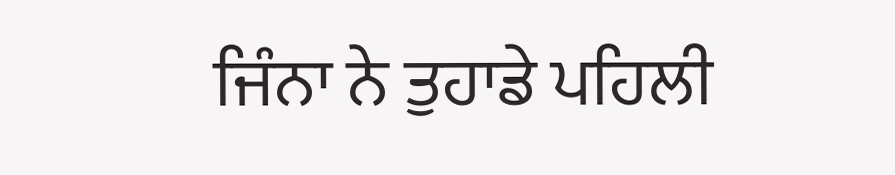ਜਿੰਨਾ ਨੇ ਤੁਹਾਡੇ ਪਹਿਲੀ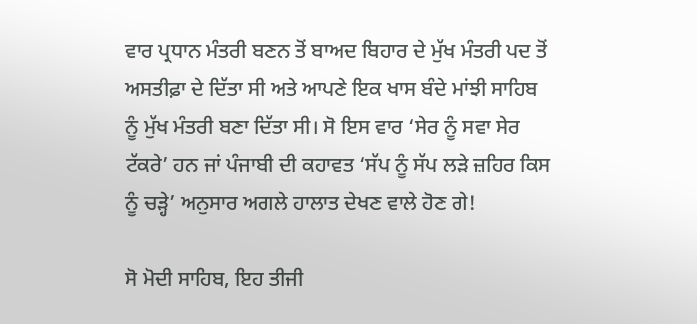ਵਾਰ ਪ੍ਰਧਾਨ ਮੰਤਰੀ ਬਣਨ ਤੋਂ ਬਾਅਦ ਬਿਹਾਰ ਦੇ ਮੁੱਖ ਮੰਤਰੀ ਪਦ ਤੋਂ ਅਸਤੀਫ਼ਾ ਦੇ ਦਿੱਤਾ ਸੀ ਅਤੇ ਆਪਣੇ ਇਕ ਖਾਸ ਬੰਦੇ ਮਾਂਝੀ ਸਾਹਿਬ ਨੂੰ ਮੁੱਖ ਮੰਤਰੀ ਬਣਾ ਦਿੱਤਾ ਸੀ। ਸੋ ਇਸ ਵਾਰ ‘ਸੇਰ ਨੂੰ ਸਵਾ ਸੇਰ ਟੱਕਰੇ’ ਹਨ ਜਾਂ ਪੰਜਾਬੀ ਦੀ ਕਹਾਵਤ ‘ਸੱਪ ਨੂੰ ਸੱਪ ਲੜੇ ਜ਼ਹਿਰ ਕਿਸ ਨੂੰ ਚੜ੍ਹੇ’ ਅਨੁਸਾਰ ਅਗਲੇ ਹਾਲਾਤ ਦੇਖਣ ਵਾਲੇ ਹੋਣ ਗੇ!

ਸੋ ਮੋਦੀ ਸਾਹਿਬ, ਇਹ ਤੀਜੀ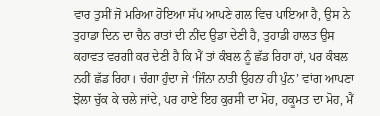ਵਾਰ ਤੁਸੀਂ ਜੋ ਮਰਿਆ ਹੋਇਆ ਸੱਪ ਆਪਣੇ ਗਲ ਵਿਚ ਪਾਇਆ ਹੈ, ਉਸ ਨੇ ਤੁਹਾਡਾ ਦਿਨ ਦਾ ਚੈਨ ਰਾਤਾਂ ਦੀ ਨੀਂਦ ਉਡਾ ਦੇਣੀ ਹੈ, ਤੁਹਾਡੀ ਹਾਲਤ ਉਸ ਕਹਾਵਤ ਵਰਗੀ ਕਰ ਦੇਣੀ ਹੈ ਕਿ ਮੈਂ ਤਾਂ ਕੰਬਲ ਨੂੰ ਛੱਡ ਰਿਹਾ ਹਾਂ, ਪਰ ਕੰਬਲ ਨਹੀਂ ਛੱਡ ਰਿਹਾ। ਚੰਗਾ ਹੁੰਦਾ ਜੇ ‘ਜਿੰਨਾ ਨਾਤੀ ਉਹਨਾ ਹੀ ਪੁੰਨ’ ਵਾਂਗ ਆਪਣਾ ਝੋਲਾ ਚੁੱਕ ਕੇ ਚਲੇ ਜਾਂਦੇ, ਪਰ ਹਾਏ ਇਹ ਕੁਰਸੀ ਦਾ ਮੋਹ, ਹਕੂਮਤ ਦਾ ਮੋਹ, ਮੈਂ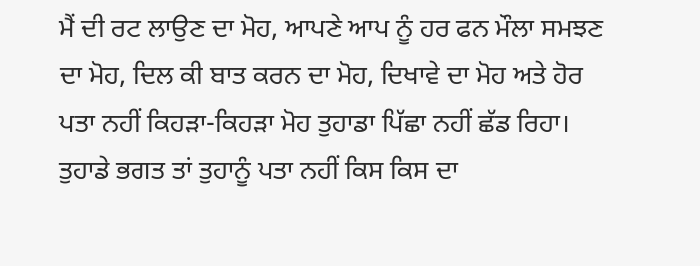ਮੈਂ ਦੀ ਰਟ ਲਾਉਣ ਦਾ ਮੋਹ, ਆਪਣੇ ਆਪ ਨੂੰ ਹਰ ਫਨ ਮੌਲਾ ਸਮਝਣ ਦਾ ਮੋਹ, ਦਿਲ ਕੀ ਬਾਤ ਕਰਨ ਦਾ ਮੋਹ, ਦਿਖਾਵੇ ਦਾ ਮੋਹ ਅਤੇ ਹੋਰ ਪਤਾ ਨਹੀਂ ਕਿਹੜਾ-ਕਿਹੜਾ ਮੋਹ ਤੁਹਾਡਾ ਪਿੱਛਾ ਨਹੀਂ ਛੱਡ ਰਿਹਾ। ਤੁਹਾਡੇ ਭਗਤ ਤਾਂ ਤੁਹਾਨੂੰ ਪਤਾ ਨਹੀਂ ਕਿਸ ਕਿਸ ਦਾ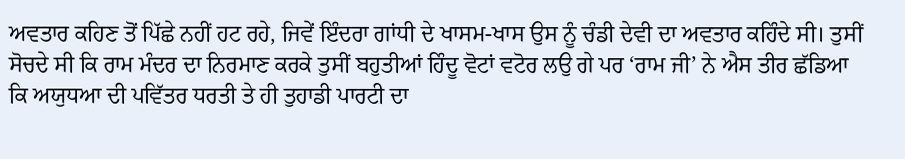ਅਵਤਾਰ ਕਹਿਣ ਤੋਂ ਪਿੱਛੇ ਨਹੀਂ ਹਟ ਰਹੇ, ਜਿਵੇਂ ਇੰਦਰਾ ਗਾਂਧੀ ਦੇ ਖਾਸਮ-ਖਾਸ ਉਸ ਨੂੰ ਚੰਡੀ ਦੇਵੀ ਦਾ ਅਵਤਾਰ ਕਹਿੰਦੇ ਸੀ। ਤੁਸੀਂ ਸੋਚਦੇ ਸੀ ਕਿ ਰਾਮ ਮੰਦਰ ਦਾ ਨਿਰਮਾਣ ਕਰਕੇ ਤੁਸੀਂ ਬਹੁਤੀਆਂ ਹਿੰਦੂ ਵੋਟਾਂ ਵਟੋਰ ਲਉ ਗੇ ਪਰ ‘ਰਾਮ ਜੀ’ ਨੇ ਐਸ ਤੀਰ ਛੱਡਿਆ ਕਿ ਅਯੁਧਆ ਦੀ ਪਵਿੱਤਰ ਧਰਤੀ ਤੇ ਹੀ ਤੁਹਾਡੀ ਪਾਰਟੀ ਦਾ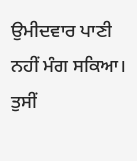ਉਮੀਦਵਾਰ ਪਾਣੀ ਨਹੀਂ ਮੰਗ ਸਕਿਆ। ਤੁਸੀਂ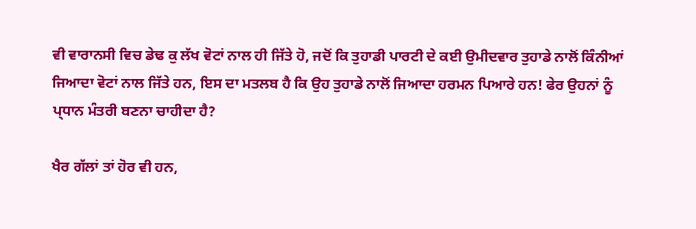ਵੀ ਵਾਰਾਨਸੀ ਵਿਚ ਡੇਢ ਕੁ ਲੱਖ ਵੋਟਾਂ ਨਾਲ ਹੀ ਜਿੱਤੇ ਹੋ, ਜਦੋਂ ਕਿ ਤੁਹਾਡੀ ਪਾਰਟੀ ਦੇ ਕਈ ਉਮੀਦਵਾਰ ਤੁਹਾਡੇ ਨਾਲੋਂ ਕਿੰਨੀਆਂ ਜਿਆਦਾ ਵੋਟਾਂ ਨਾਲ ਜਿੱਤੇ ਹਨ, ਇਸ ਦਾ ਮਤਲਬ ਹੈ ਕਿ ਉਹ ਤੁਹਾਡੇ ਨਾਲੋਂ ਜਿਆਦਾ ਹਰਮਨ ਪਿਆਰੇ ਹਨ! ਫੇਰ ਉਹਨਾਂ ਨੂੰ ਪ੍ਧਾਨ ਮੰਤਰੀ ਬਣਨਾ ਚਾਹੀਦਾ ਹੈ?

ਖੈਰ ਗੱਲਾਂ ਤਾਂ ਹੋਰ ਵੀ ਹਨ,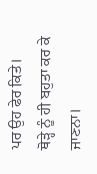ਪਰ ਉਹ ਫੇਰ ਕਿਤੇ।
ਥੋੜ੍ਹੇ ਨੂੰ ਹੀ ਬਹੁਤਾ ਕਰ ਕੇ ਜਾਣਨਾ।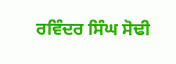ਰਵਿੰਦਰ ਸਿੰਘ ਸੋਢੀ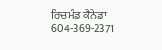ਰਿਚਮੰਡ ਕੈਨੇਡਾ
604-369-2371